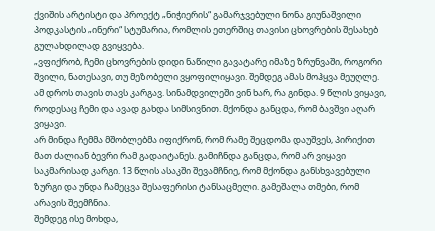ქვიშის არტისტი და პროექტ „ნიჭიერის“ გამარჯვებული ნონა გიუნაშვილი პოდკასტის „ინერი“ სტუმარია, რომლის ეთერშიც თავისი ცხოვრების შესახებ გულახდილად გვიყვება.
„ვფიქრობ, ჩემი ცხოვრების დიდი ნაწილი გავატარე იმაზე ზრუნვაში, როგორი შვილი, ნათესავი, თუ მეზობელი ვყოფილიყავი. შემდეგ ამას მოჰყვა მეუღლე. ამ დროს თავის თავს კარგავ. სინამდვილეში ვინ ხარ, რა გინდა. 9 წლის ვიყავი, როდესაც ჩემი და ავად გახდა სიმსივნით. მქონდა განცდა, რომ ბავშვი აღარ ვიყავი.
არ მინდა ჩემმა მშობლებმა იფიქრონ, რომ რამე შეცდომა დაუშვეს, პირიქით მათ ძალიან ბევრი რამ გადაიტანეს. გამიჩნდა განცდა, რომ არ ვიყავი საკმარისად კარგი. 13 წლის ასაკში შევამჩნიე, რომ მქონდა განსხვავებული ზურგი და უნდა ჩამეცვა შესაფერისი ტანსაცმელი. გამეშალა თმები, რომ არავის შეემჩნია.
შემდეგ ისე მოხდა,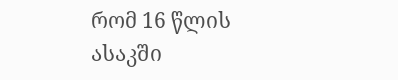რომ 16 წლის ასაკში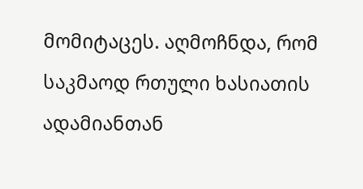მომიტაცეს. აღმოჩნდა, რომ საკმაოდ რთული ხასიათის ადამიანთან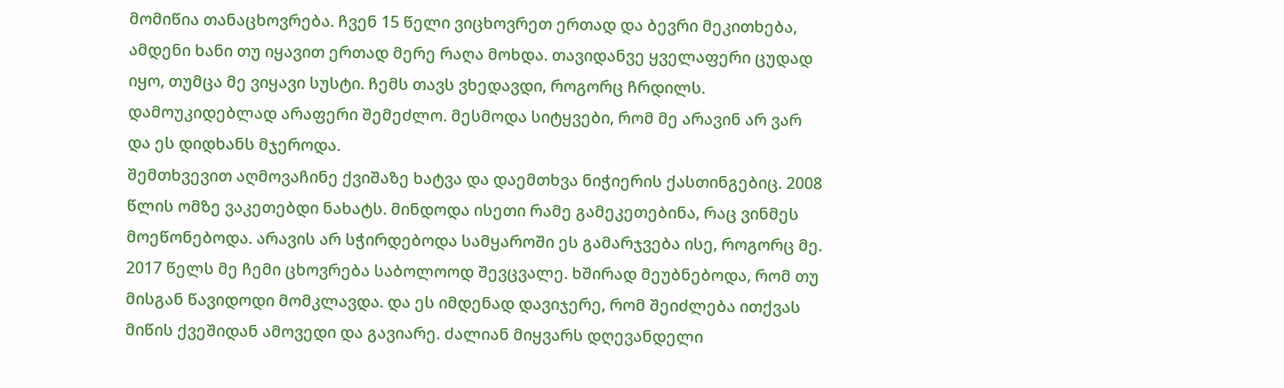მომიწია თანაცხოვრება. ჩვენ 15 წელი ვიცხოვრეთ ერთად და ბევრი მეკითხება, ამდენი ხანი თუ იყავით ერთად მერე რაღა მოხდა. თავიდანვე ყველაფერი ცუდად იყო, თუმცა მე ვიყავი სუსტი. ჩემს თავს ვხედავდი, როგორც ჩრდილს. დამოუკიდებლად არაფერი შემეძლო. მესმოდა სიტყვები, რომ მე არავინ არ ვარ და ეს დიდხანს მჯეროდა.
შემთხვევით აღმოვაჩინე ქვიშაზე ხატვა და დაემთხვა ნიჭიერის ქასთინგებიც. 2008 წლის ომზე ვაკეთებდი ნახატს. მინდოდა ისეთი რამე გამეკეთებინა, რაც ვინმეს მოეწონებოდა. არავის არ სჭირდებოდა სამყაროში ეს გამარჯვება ისე, როგორც მე.
2017 წელს მე ჩემი ცხოვრება საბოლოოდ შევცვალე. ხშირად მეუბნებოდა, რომ თუ მისგან წავიდოდი მომკლავდა. და ეს იმდენად დავიჯერე, რომ შეიძლება ითქვას მიწის ქვეშიდან ამოვედი და გავიარე. ძალიან მიყვარს დღევანდელი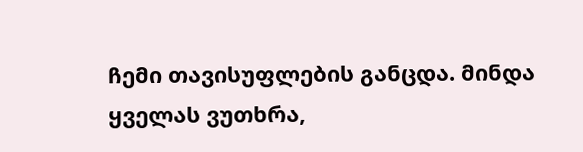ჩემი თავისუფლების განცდა. მინდა ყველას ვუთხრა,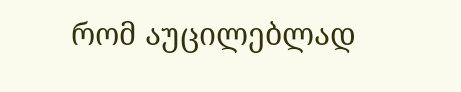რომ აუცილებლად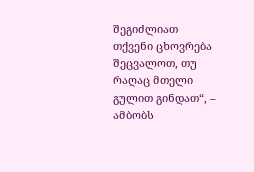შეგიძლიათ თქვენი ცხოვრება შეცვალოთ, თუ რაღაც მთელი გულით გინდათ“, – ამბობს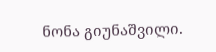ნონა გიუნაშვილი.